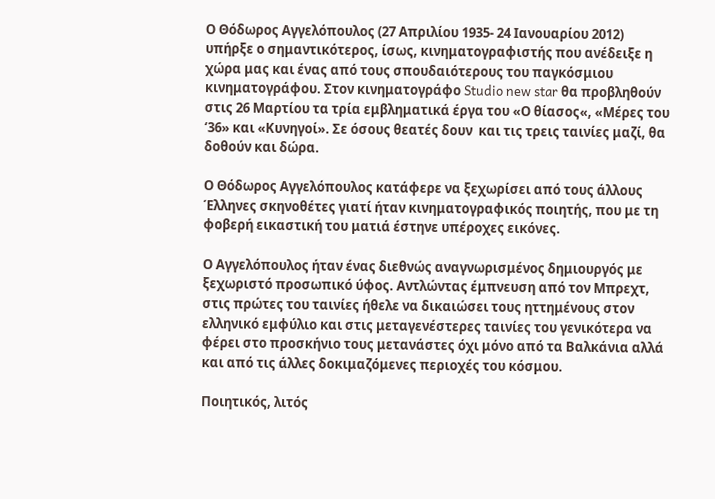Ο Θόδωρος Αγγελόπουλος (27 Απριλίου 1935- 24 Ιανουαρίου 2012) υπήρξε ο σημαντικότερος, ίσως, κινηματογραφιστής που ανέδειξε η χώρα μας και ένας από τους σπουδαιότερους του παγκόσμιου κινηματογράφου. Στον κινηματογράφο Studio new star θα προβληθούν στις 26 Μαρτίου τα τρία εμβληματικά έργα του «Ο θίασος«, «Μέρες του ‘36» και «Κυνηγοί». Σε όσους θεατές δουν  και τις τρεις ταινίες μαζί, θα δοθούν και δώρα.

Ο Θόδωρος Αγγελόπουλος κατάφερε να ξεχωρίσει από τους άλλους Έλληνες σκηνοθέτες γιατί ήταν κινηματογραφικός ποιητής, που με τη φοβερή εικαστική του ματιά έστηνε υπέροχες εικόνες.

Ο Αγγελόπουλος ήταν ένας διεθνώς αναγνωρισμένος δημιουργός με ξεχωριστό προσωπικό ύφος. Αντλώντας έμπνευση από τον Μπρεχτ, στις πρώτες του ταινίες ήθελε να δικαιώσει τους ηττημένους στον ελληνικό εμφύλιο και στις μεταγενέστερες ταινίες του γενικότερα να φέρει στο προσκήνιο τους μετανάστες όχι μόνο από τα Βαλκάνια αλλά και από τις άλλες δοκιμαζόμενες περιοχές του κόσμου.

Ποιητικός, λιτός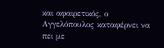και αφαιρετικός, ο Αγγελόπουλος καταφέρνει να πει με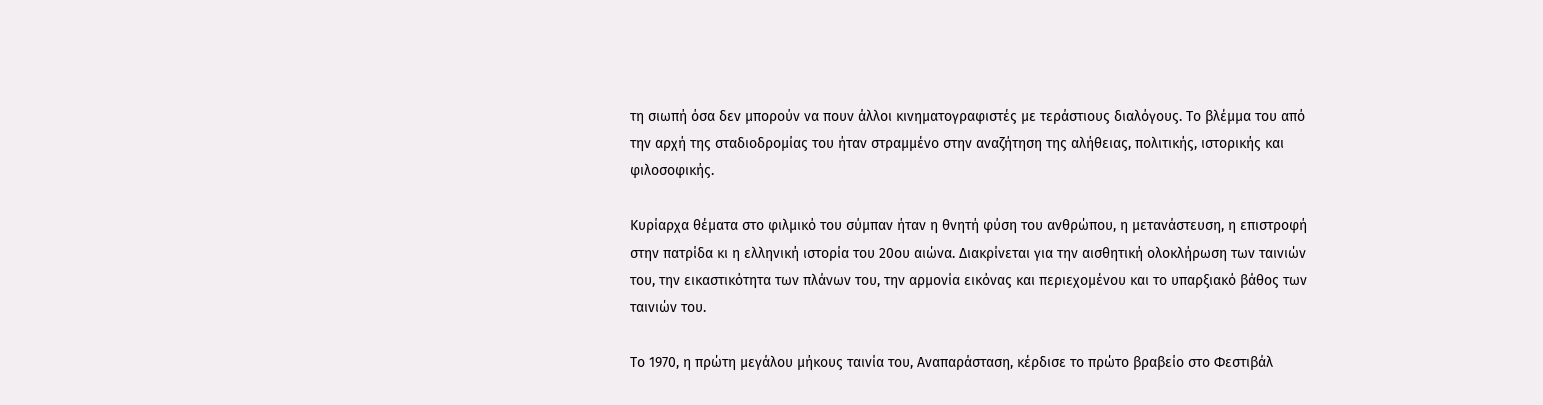τη σιωπή όσα δεν μπορούν να πουν άλλοι κινηματογραφιστές με τεράστιους διαλόγους. Το βλέμμα του από την αρχή της σταδιοδρομίας του ήταν στραμμένο στην αναζήτηση της αλήθειας, πολιτικής, ιστορικής και φιλοσοφικής.

Κυρίαρχα θέματα στο φιλμικό του σύμπαν ήταν η θνητή φύση του ανθρώπου, η μετανάστευση, η επιστροφή στην πατρίδα κι η ελληνική ιστορία του 20ου αιώνα. Διακρίνεται για την αισθητική ολοκλήρωση των ταινιών του, την εικαστικότητα των πλάνων του, την αρμονία εικόνας και περιεχομένου και το υπαρξιακό βάθος των ταινιών του.

Το 1970, η πρώτη μεγάλου μήκους ταινία του, Αναπαράσταση, κέρδισε το πρώτο βραβείο στο Φεστιβάλ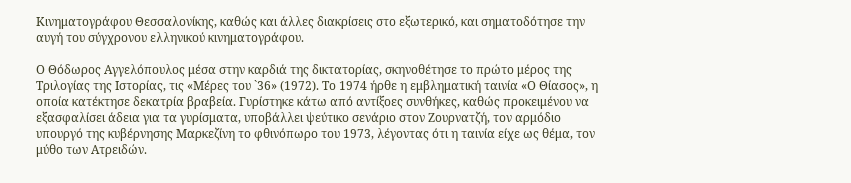Κινηματογράφου Θεσσαλονίκης, καθώς και άλλες διακρίσεις στο εξωτερικό, και σηματοδότησε την αυγή του σύγχρονου ελληνικού κινηματογράφου.

Ο Θόδωρος Αγγελόπουλος μέσα στην καρδιά της δικτατορίας, σκηνοθέτησε το πρώτο μέρος της Τριλογίας της Ιστορίας, τις «Μέρες του `36» (1972). Το 1974 ήρθε η εμβληματική ταινία «Ο Θίασος», η οποία κατέκτησε δεκατρία βραβεία. Γυρίστηκε κάτω από αντίξοες συνθήκες, καθώς προκειμένου να εξασφαλίσει άδεια για τα γυρίσματα, υποβάλλει ψεύτικο σενάριο στον Ζουρνατζή, τον αρμόδιο υπουργό της κυβέρνησης Μαρκεζίνη το φθινόπωρο του 1973, λέγοντας ότι η ταινία είχε ως θέμα, τον μύθο των Ατρειδών.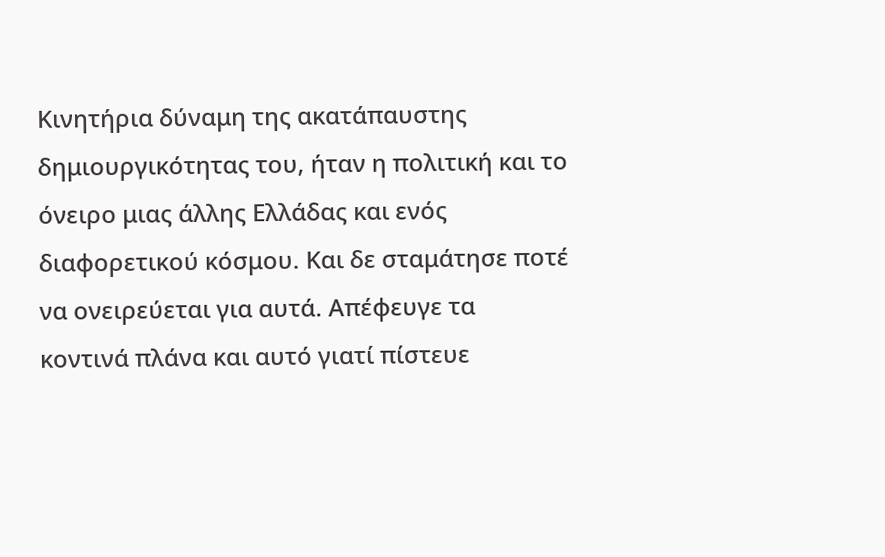Κινητήρια δύναμη της ακατάπαυστης δημιουργικότητας του, ήταν η πολιτική και το όνειρο μιας άλλης Ελλάδας και ενός διαφορετικού κόσμου. Και δε σταμάτησε ποτέ να ονειρεύεται για αυτά. Απέφευγε τα κοντινά πλάνα και αυτό γιατί πίστευε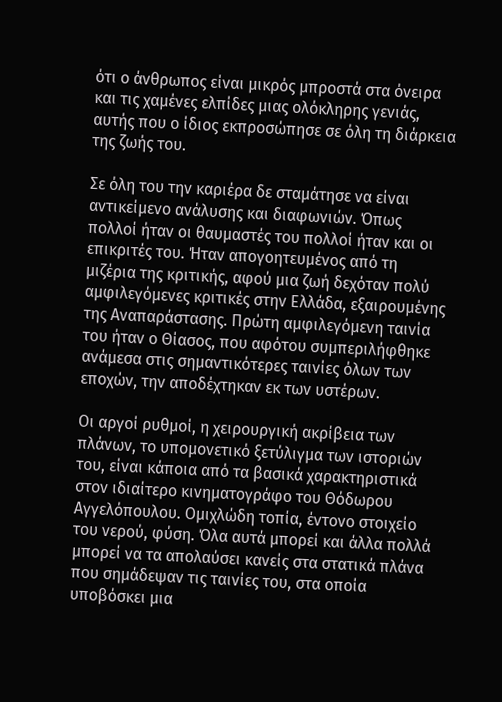ότι ο άνθρωπος είναι μικρός μπροστά στα όνειρα και τις χαμένες ελπίδες μιας ολόκληρης γενιάς, αυτής που ο ίδιος εκπροσώπησε σε όλη τη διάρκεια της ζωής του.

Σε όλη του την καριέρα δε σταμάτησε να είναι αντικείμενο ανάλυσης και διαφωνιών. Όπως πολλοί ήταν οι θαυμαστές του πολλοί ήταν και οι επικριτές του. Ήταν απογοητευμένος από τη μιζέρια της κριτικής, αφού μια ζωή δεχόταν πολύ αμφιλεγόμενες κριτικές στην Ελλάδα, εξαιρουμένης της Αναπαράστασης. Πρώτη αμφιλεγόμενη ταινία του ήταν ο Θίασος, που αφότου συμπεριλήφθηκε ανάμεσα στις σημαντικότερες ταινίες όλων των εποχών, την αποδέχτηκαν εκ των υστέρων.

Οι αργοί ρυθμοί, η χειρουργική ακρίβεια των πλάνων, το υπομονετικό ξετύλιγμα των ιστοριών του, είναι κάποια από τα βασικά χαρακτηριστικά στον ιδιαίτερο κινηματογράφο του Θόδωρου Αγγελόπουλου. Ομιχλώδη τοπία, έντονο στοιχείο του νερού, φύση. Όλα αυτά μπορεί και άλλα πολλά μπορεί να τα απολαύσει κανείς στα στατικά πλάνα που σημάδεψαν τις ταινίες του, στα οποία υποβόσκει μια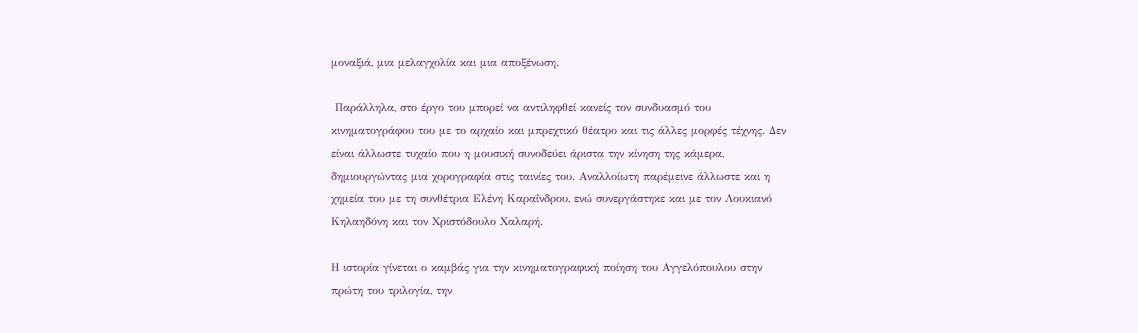μοναξιά, μια μελαγχολία και μια αποξένωση.

 Παράλληλα, στο έργο του μπορεί να αντιληφθεί κανείς τον συνδυασμό του κινηματογράφου του με το αρχαίο και μπρεχτικό θέατρο και τις άλλες μορφές τέχνης. Δεν είναι άλλωστε τυχαίο που η μουσική συνοδεύει άριστα την κίνηση της κάμερα, δημιουργώντας μια χορογραφία στις ταινίες του. Αναλλοίωτη παρέμεινε άλλωστε και η χημεία του με τη συνθέτρια Ελένη Καραΐνδρου, ενώ συνεργάστηκε και με τον Λουκιανό Κηλαηδόνη και τον Χριστόδουλο Χαλαρή.

Η ιστορία γίνεται ο καμβάς για την κινηματογραφική ποίηση του Αγγελόπουλου στην πρώτη του τριλογία, την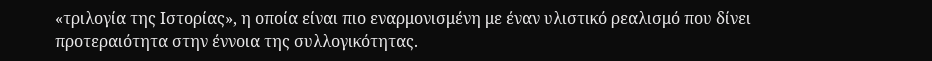«τριλογία της Ιστορίας», η οποία είναι πιο εναρμονισμένη με έναν υλιστικό ρεαλισμό που δίνει προτεραιότητα στην έννοια της συλλογικότητας.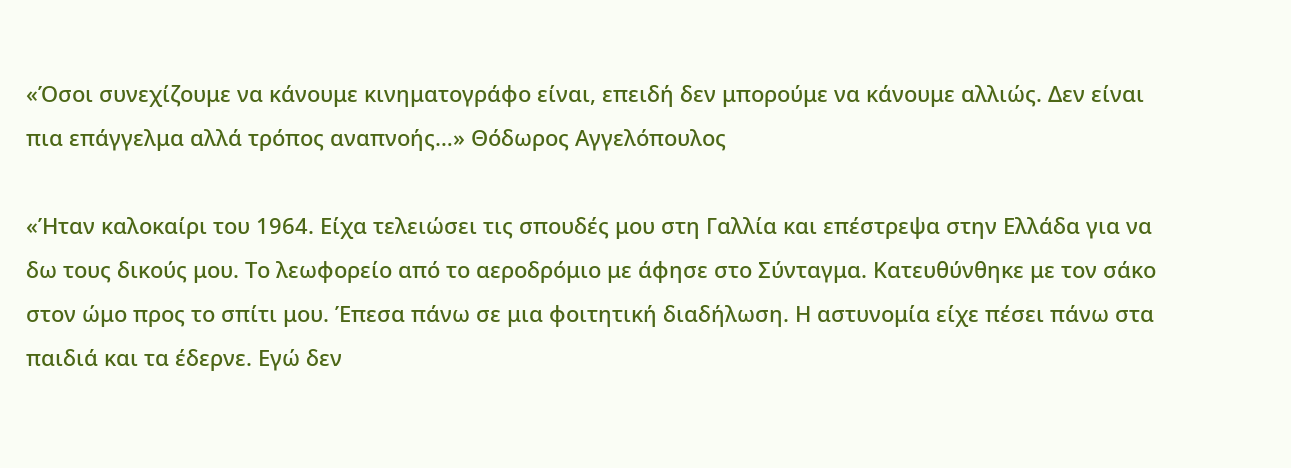«Όσοι συνεχίζουμε να κάνουμε κινηματογράφο είναι, επειδή δεν μπορούμε να κάνουμε αλλιώς. Δεν είναι πια επάγγελμα αλλά τρόπος αναπνοής…» Θόδωρος Αγγελόπουλος

«Ήταν καλοκαίρι του 1964. Είχα τελειώσει τις σπουδές μου στη Γαλλία και επέστρεψα στην Ελλάδα για να δω τους δικούς μου. Το λεωφορείο από το αεροδρόμιο με άφησε στο Σύνταγμα. Κατευθύνθηκε με τον σάκο στον ώμο προς το σπίτι μου. Έπεσα πάνω σε μια φοιτητική διαδήλωση. Η αστυνομία είχε πέσει πάνω στα παιδιά και τα έδερνε. Εγώ δεν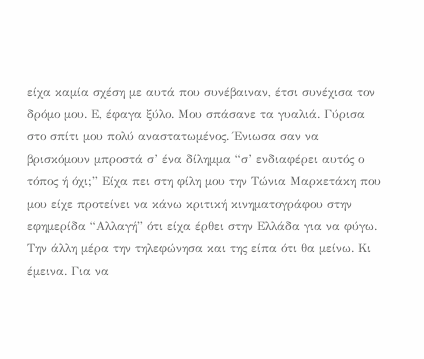είχα καμία σχέση με αυτά που συνέβαιναν, έτσι συνέχισα τον δρόμο μου. Ε, έφαγα ξύλο. Μου σπάσανε τα γυαλιά. Γύρισα στο σπίτι μου πολύ αναστατωμένος. Ένιωσα σαν να βρισκόμουν μπροστά σ’ ένα δίλημμα “σ’ ενδιαφέρει αυτός ο τόπος ή όχι;” Είχα πει στη φίλη μου την Τώνια Μαρκετάκη που μου είχε προτείνει να κάνω κριτική κινηματογράφου στην εφημερίδα “Αλλαγή” ότι είχα έρθει στην Ελλάδα για να φύγω. Την άλλη μέρα την τηλεφώνησα και της είπα ότι θα μείνω. Κι έμεινα. Για να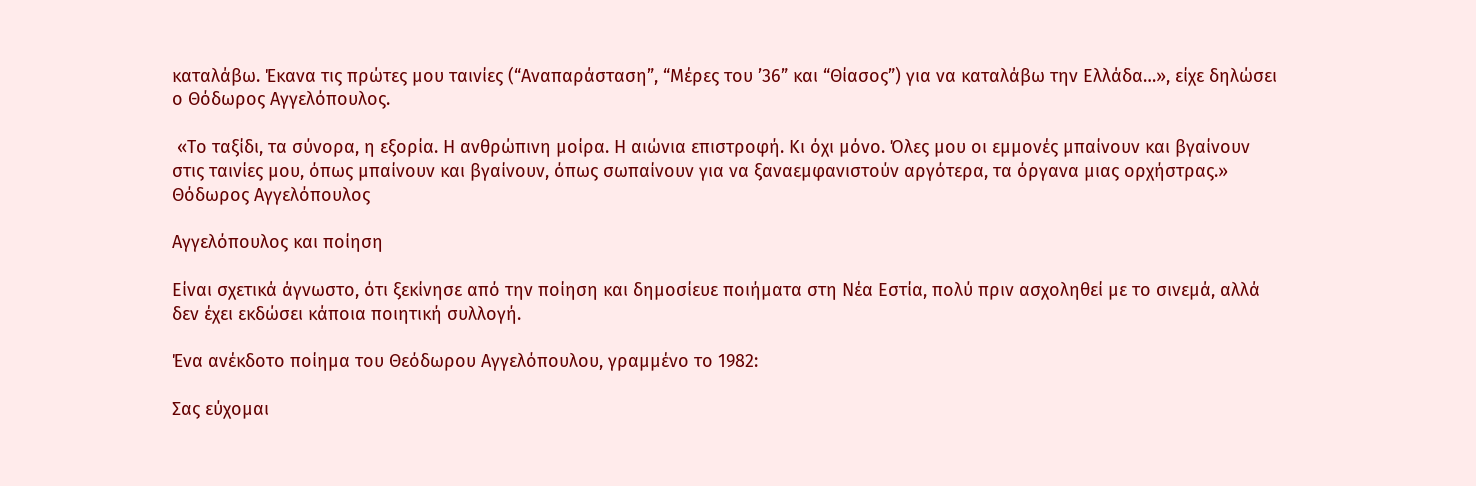καταλάβω. Έκανα τις πρώτες μου ταινίες (“Αναπαράσταση”, “Μέρες του ’36” και “Θίασος”) για να καταλάβω την Ελλάδα…», είχε δηλώσει ο Θόδωρος Αγγελόπουλος.

 «Το ταξίδι, τα σύνορα, η εξορία. Η ανθρώπινη μοίρα. Η αιώνια επιστροφή. Κι όχι μόνο. Όλες μου οι εμμονές μπαίνουν και βγαίνουν στις ταινίες μου, όπως μπαίνουν και βγαίνουν, όπως σωπαίνουν για να ξαναεμφανιστούν αργότερα, τα όργανα μιας ορχήστρας.» Θόδωρος Αγγελόπουλος

Αγγελόπουλος και ποίηση

Είναι σχετικά άγνωστο, ότι ξεκίνησε από την ποίηση και δημοσίευε ποιήματα στη Νέα Εστία, πολύ πριν ασχοληθεί με το σινεμά, αλλά δεν έχει εκδώσει κάποια ποιητική συλλογή.

Ένα ανέκδοτο ποίημα του Θεόδωρου Αγγελόπουλου, γραμμένο το 1982:

Σας εύχομαι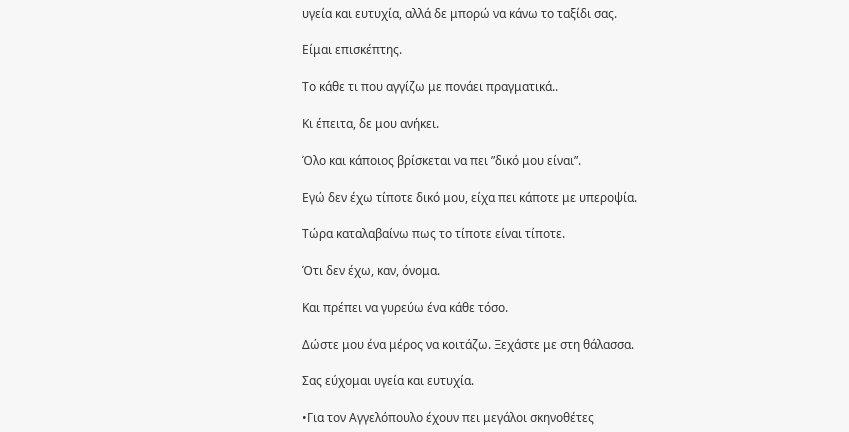υγεία και ευτυχία, αλλά δε μπορώ να κάνω το ταξίδι σας.

Είμαι επισκέπτης.

Το κάθε τι που αγγίζω με πονάει πραγματικά..

Κι έπειτα, δε μου ανήκει.

Όλο και κάποιος βρίσκεται να πει ”δικό μου είναι”.

Εγώ δεν έχω τίποτε δικό μου, είχα πει κάποτε με υπεροψία.

Τώρα καταλαβαίνω πως το τίποτε είναι τίποτε.

Ότι δεν έχω, καν, όνομα.

Και πρέπει να γυρεύω ένα κάθε τόσο.

Δώστε μου ένα μέρος να κοιτάζω. Ξεχάστε με στη θάλασσα.

Σας εύχομαι υγεία και ευτυχία.

•Για τον Αγγελόπουλο έχουν πει μεγάλοι σκηνοθέτες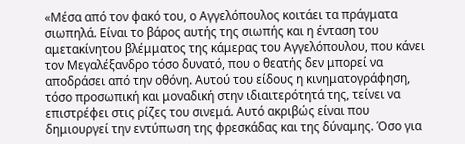«Μέσα από τον φακό του, ο Αγγελόπουλος κοιτάει τα πράγματα σιωπηλά. Είναι το βάρος αυτής της σιωπής και η ένταση του αμετακίνητου βλέμματος της κάμερας του Αγγελόπουλου, που κάνει τον Μεγαλέξανδρο τόσο δυνατό, που ο θεατής δεν μπορεί να αποδράσει από την οθόνη. Αυτού του είδους η κινηματογράφηση, τόσο προσωπική και μοναδική στην ιδιαιτερότητά της, τείνει να επιστρέφει στις ρίζες του σινεμά. Αυτό ακριβώς είναι που δημιουργεί την εντύπωση της φρεσκάδας και της δύναμης. Όσο για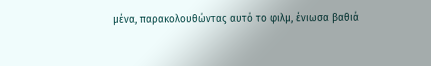μένα, παρακολουθώντας αυτό το φιλμ, ένιωσα βαθιά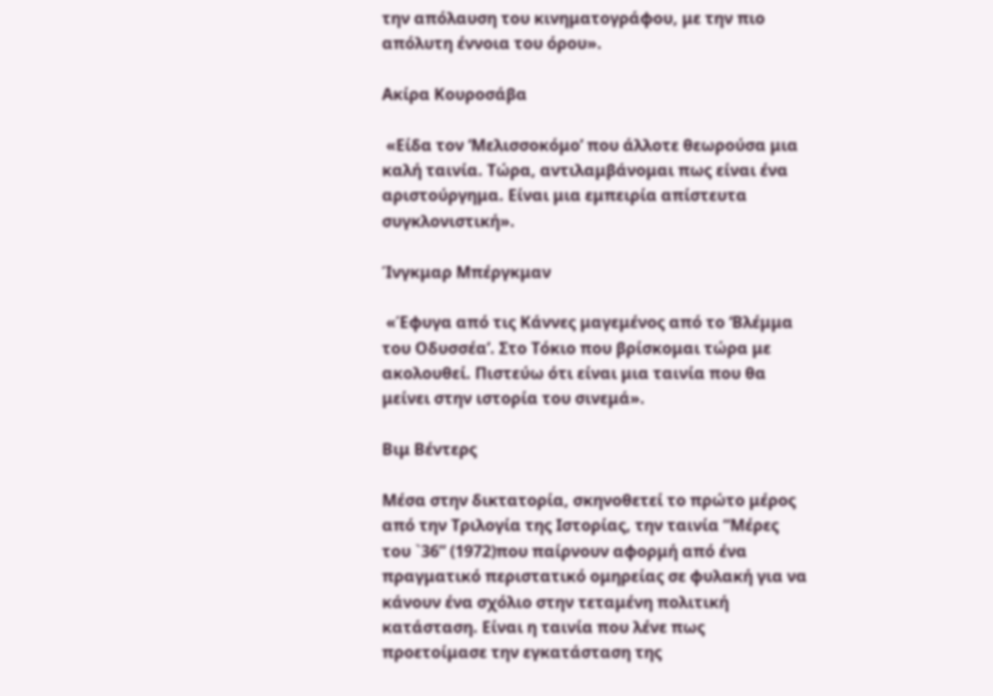την απόλαυση του κινηματογράφου, με την πιο απόλυτη έννοια του όρου».

Ακίρα Κουροσάβα

 «Είδα τον ‘Μελισσοκόμο’ που άλλοτε θεωρούσα μια καλή ταινία. Τώρα, αντιλαμβάνομαι πως είναι ένα αριστούργημα. Είναι μια εμπειρία απίστευτα συγκλονιστική».

Ίνγκμαρ Μπέργκμαν

 «Έφυγα από τις Κάννες μαγεμένος από το ‘Βλέμμα του Οδυσσέα’. Στο Τόκιο που βρίσκομαι τώρα με ακολουθεί. Πιστεύω ότι είναι μια ταινία που θα μείνει στην ιστορία του σινεμά».

Βιμ Βέντερς

Μέσα στην δικτατορία, σκηνοθετεί το πρώτο μέρος από την Τριλογία της Ιστορίας, την ταινία “Μέρες του `36” (1972)που παίρνουν αφορμή από ένα πραγματικό περιστατικό ομηρείας σε φυλακή για να κάνουν ένα σχόλιο στην τεταμένη πολιτική κατάσταση. Είναι η ταινία που λένε πως  προετοίμασε την εγκατάσταση της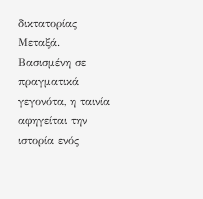δικτατορίας Μεταξά. Βασισμένη σε πραγματικά γεγονότα, η ταινία αφηγείται την ιστορία ενός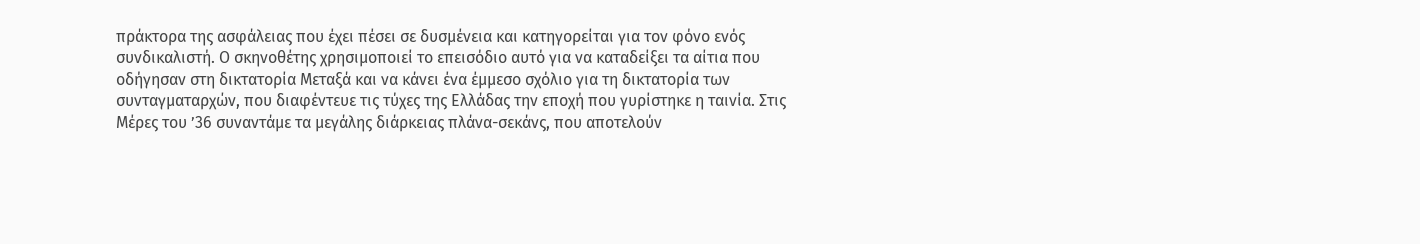πράκτορα της ασφάλειας που έχει πέσει σε δυσμένεια και κατηγορείται για τον φόνο ενός συνδικαλιστή. Ο σκηνοθέτης χρησιμοποιεί το επεισόδιο αυτό για να καταδείξει τα αίτια που οδήγησαν στη δικτατορία Μεταξά και να κάνει ένα έμμεσο σχόλιο για τη δικτατορία των συνταγματαρχών, που διαφέντευε τις τύχες της Ελλάδας την εποχή που γυρίστηκε η ταινία. Στις Μέρες του ’36 συναντάμε τα μεγάλης διάρκειας πλάνα-σεκάνς, που αποτελούν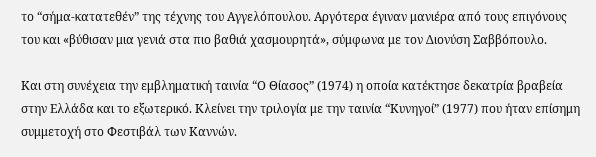το “σήμα-κατατεθέν” της τέχνης του Αγγελόπουλου. Αργότερα έγιναν μανιέρα από τους επιγόνους του και «βύθισαν μια γενιά στα πιο βαθιά χασμουρητά», σύμφωνα με τον Διονύση Σαββόπουλο.

Και στη συνέχεια την εμβληματική ταινία “Ο Θίασος” (1974) η οποία κατέκτησε δεκατρία βραβεία στην Ελλάδα και το εξωτερικό. Κλείνει την τριλογία με την ταινία “Κυνηγοί” (1977) που ήταν επίσημη συμμετοχή στο Φεστιβάλ των Καννών.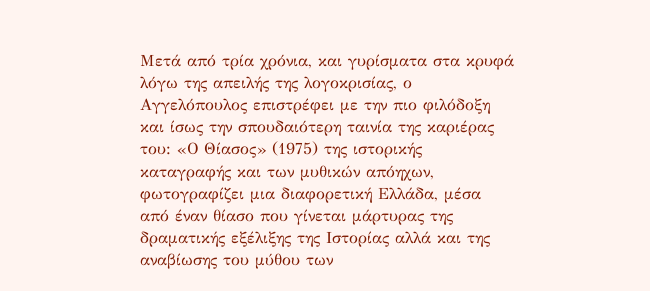Μετά από τρία χρόνια, και γυρίσματα στα κρυφά λόγω της απειλής της λογοκρισίας, ο Αγγελόπουλος επιστρέφει με την πιο φιλόδοξη και ίσως την σπουδαιότερη ταινία της καριέρας του: «Ο Θίασος» (1975) της ιστορικής καταγραφής και των μυθικών απόηχων, φωτογραφίζει μια διαφορετική Ελλάδα, μέσα από έναν θίασο που γίνεται μάρτυρας της δραματικής εξέλιξης της Ιστορίας αλλά και της αναβίωσης του μύθου των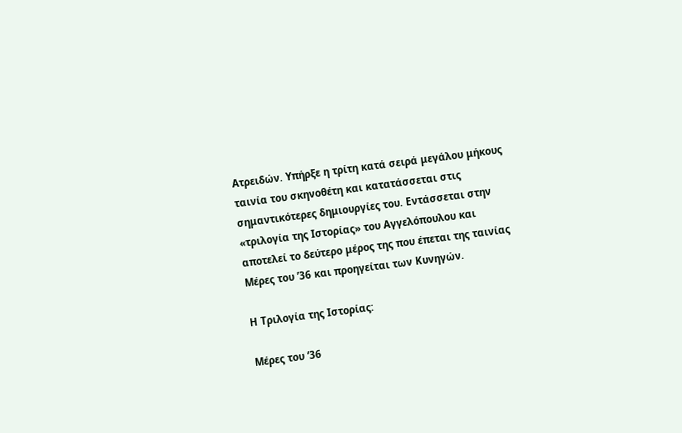Ατρειδών. Υπήρξε η τρίτη κατά σειρά μεγάλου μήκους ταινία του σκηνοθέτη και κατατάσσεται στις σημαντικότερες δημιουργίες του. Εντάσσεται στην «τριλογία της Ιστορίας» του Αγγελόπουλου και αποτελεί το δεύτερο μέρος της που έπεται της ταινίας Μέρες του ’36 και προηγείται των Κυνηγών.

Η Τριλογία της Ιστορίας:

Μέρες του ‘36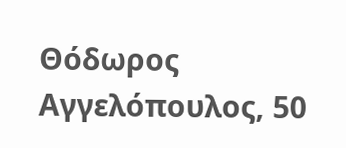Θόδωρος Αγγελόπουλος, 50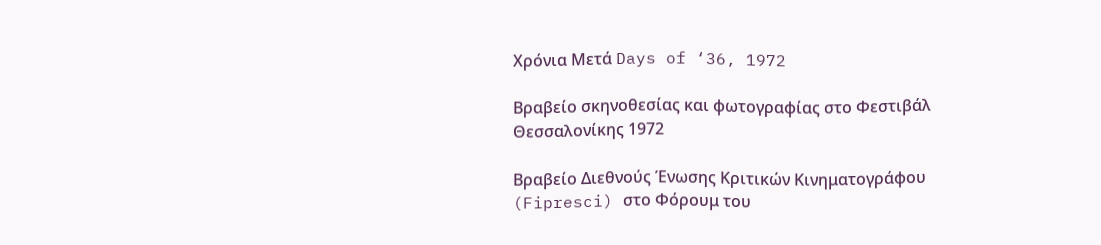Χρόνια Μετά Days of ‘36, 1972

Βραβείο σκηνοθεσίας και φωτογραφίας στο Φεστιβάλ Θεσσαλονίκης 1972

Βραβείο Διεθνούς Ένωσης Κριτικών Κινηματογράφου (Fipresci) στο Φόρουμ του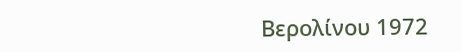Βερολίνου 1972